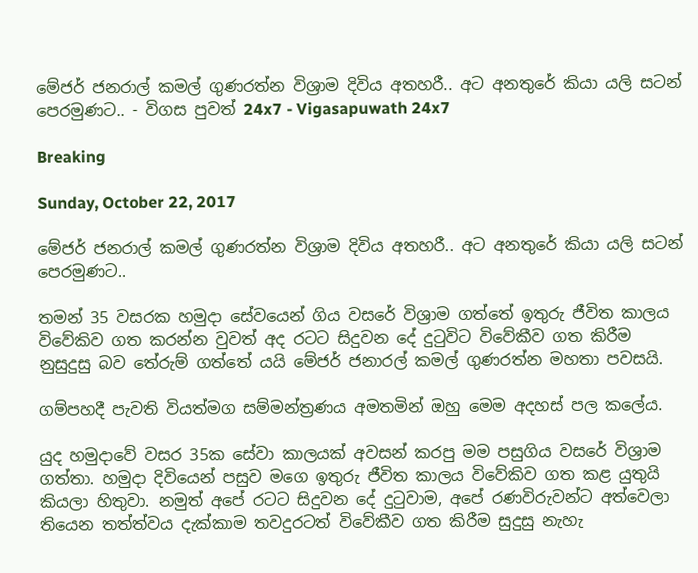මේජර් ජනරාල් කමල් ගුණරත්න විශ්‍රාම දිවිය අතහරී.. අට අනතුරේ කියා යලි සටන් පෙරමුණට.. - විගස පුවත් 24x7 - Vigasapuwath 24x7

Breaking

Sunday, October 22, 2017

මේජර් ජනරාල් කමල් ගුණරත්න විශ්‍රාම දිවිය අතහරී.. අට අනතුරේ කියා යලි සටන් පෙරමුණට..

තමන් 35 වසරක හමුදා සේවයෙන් ගිය වසරේ විශ්‍රාම ගත්තේ ඉතුරු ජීවිත කාලය විවේකිව ගත කරන්න වුවත් අද රටට සිදුවන දේ දුටුවිට විවේකීව ගත කිරීම නුසුදුසු බව තේරුම් ගත්තේ යයි මේජර් ජනාරල් කමල් ගුණරත්න මහතා පවසයි.

ගම්පහදී පැවති වියත්මග සම්මන්ත්‍රණය අමතමින් ඔහු මෙම අදහස් පල කලේය.

යුද හමුදාවේ වසර 35ක සේවා කාලයක් අවසන් කරපු මම පසුගිය වසරේ විශ්‍රාම ගත්තා. හමුදා දිවියෙන් පසුව මගෙ ඉතුරු ජීවිත කාලය විවේකිව ගත කළ යුතුයි කියලා හිතුවා. නමුත් අපේ රටට සිදුවන දේ දුටුවාම, අපේ රණවිරුවන්ට අත්වෙලා තියෙන තත්ත්වය දැක්කාම තවදුරටත් විවේකීව ගත කිරීම සුදුසු නැහැ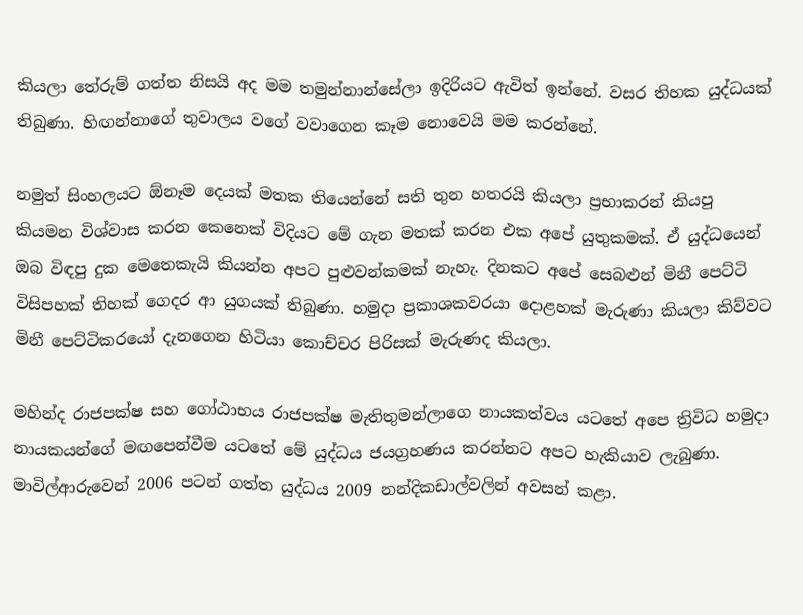කියලා තේරුම් ගත්ත නිසයි අද මම තමුන්නාන්සේලා ඉදිරියට ඇවිත් ඉන්නේ. වසර තිහක යුද්ධයක් තිබුණා. හිඟන්නාගේ තුවාලය වගේ වවාගෙන කෑම නොවෙයි මම කරන්නේ.

නමුත් සිංහලයට ඕනෑම දෙයක් මතක තියෙන්නේ සති තුන හතරයි කියලා ප්‍රභාකරන් කියපු කියමන විශ්වාස කරන කෙනෙක් විදියට මේ ගැන මතක් කරන එක අපේ යුතුකමක්. ඒ යුද්ධයෙන් ඔබ විඳපු දුක මෙතෙකැයි කියන්න අපට පුළුවන්කමක් නැහැ. දිනකට අපේ සෙබළුන් මිනී පෙට්ටි  විසිපහක් තිහක් ගෙදර ආ යුගයක් තිබුණා. හමුදා ප්‍රකාශකවරයා දොළහක් මැරුණා කියලා කිව්වට මිනී පෙට්ටිකරයෝ දැනගෙන හිටියා කොච්චර පිරිසක් මැරුණද කියලා.

මහින්ද රාජපක්ෂ සහ ගෝඨාභය රාජපක්ෂ මැතිතුමන්ලාගෙ නායකත්වය යටතේ අපෙ ත්‍රිවිධ හමුදා නායකයන්ගේ මඟපෙන්වීම යටතේ මේ යුද්ධය ජයග්‍රහණය කරන්නට අපට හැකියාව ලැබුණා. මාවිල්ආරුවෙන් 2006 පටන් ගත්ත යුද්ධය 2009 නන්දිකඩාල්වලින් අවසන් කළා.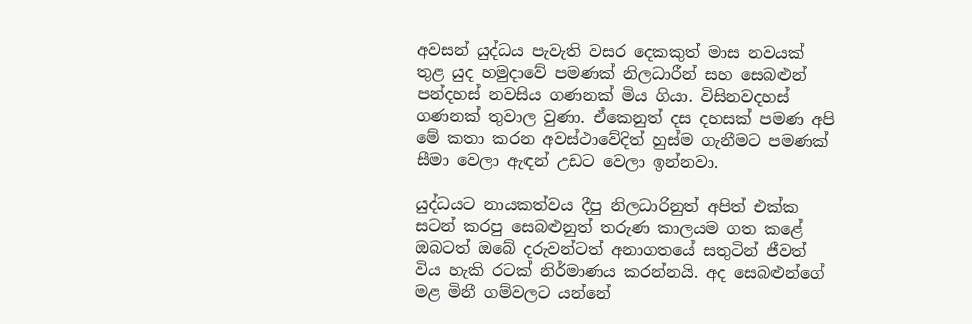අවසන් යුද්ධය පැවැති වසර දෙකකුත් මාස නවයක් තුළ යුද හමුදාවේ පමණක් නිලධාරීන් සහ සෙබළුන් පන්දහස් නවසිය ගණනක් මිය ගියා. විසිනවදහස් ගණනක් තුවාල වුණා. ඒකෙනුත් දස දහසක් පමණ අපි මේ කතා කරන අවස්ථාවේදිත් හුස්ම ගැනීමට පමණක් සීමා වෙලා ඇඳන් උඩට වෙලා ඉන්නවා.

යුද්ධයට නායකත්වය දීපු නිලධාරිනුත් අපිත් එක්ක සටන් කරපු සෙබළුනුත් තරුණ කාලයම ගත කළේ ඔබටත් ඔබේ දරුවන්ටත් අනාගතයේ සතුටින් ජීවත් විය හැකි රටක් නිර්මාණය කරන්නයි. අද සෙබළුන්ගේ මළ මිනී ගම්වලට යන්නේ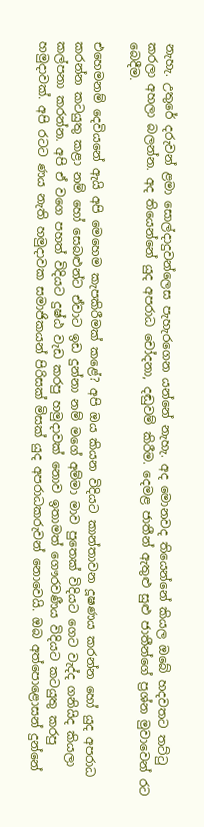නැහැ. උතුරේ දරුවන් ළමා සොල්දාදුවන්ලෙස පැහැරගෙන යන්නේ නැහැ. අද මොනවද තියෙන්නේ කියල ඔබේ හදවතට තට්ටු කරලා අහලා බලන්න. අද තියෙන්නේ යුද අපරාධ චෝදනා, දඬුවම් කිරීම. දෙමළ ජාතීන් ඇතුළු සුළු ජාතීන්ගේ ප්‍රශ්න මුවාවෙන් රට බෙදීම.

එහෙමනම් දෙවියනේ ඇයි අපි මෙහෙම කැපකිරීමක් කළේ? අපි ඔය කියන විදියට කාන්තාවන දූෂණය කරන්න හෝ යුද අපරාධ කරන්න කටයුතු කළා නම් හෝ සෙබළුන්ට ඒවාට ඉඩ දුන්නා නම් මගේ අම්මා මාව පුතෙක් විදියට ගෙට වැද්ද ගනියිද කියලා කල්පනා කරන්න. අපි ඒ වගෙ පහත් විදියට දුෂ්ඨ වැඩ කරපු හමුදාවක් නොව ඉතාමත් ගෞරවණීය විදියට කටයුතු කරපු හමුදාවක්. අපි රටට ණය නැති හමුදාවක සමාජිකයන් පිරිසක් මිසක් යුද අපරාධකරුවන් නොවෙයි. ඔබ අත්පොළොසන් දුන්නේ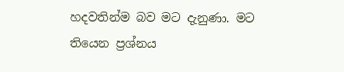හදවතින්ම බව මට දැනුණා. මට තියෙන ප්‍රශ්නය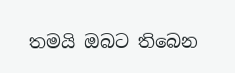තමයි ඔබට තිබෙන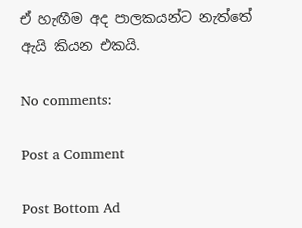ඒ හැඟීම අද පාලකයන්ට නැත්තේ ඇයි කියන එකයි.

No comments:

Post a Comment

Post Bottom Ad